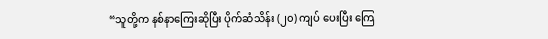“သူတို့က နစ်နာကြေးဆိုပြီး ပိုက်ဆံသိန်း (၂၀) ကျပ် ပေးပြီး ကြေ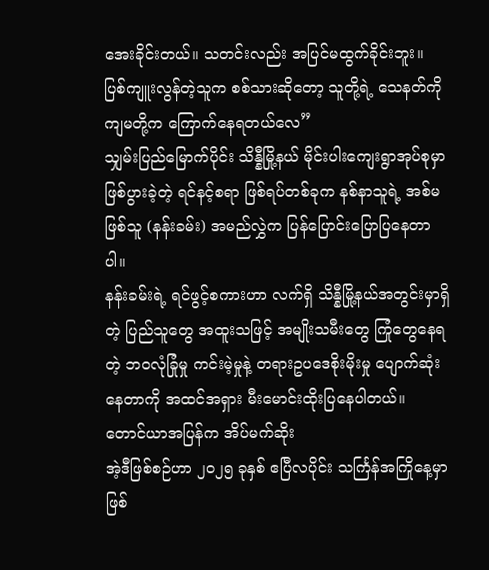အေးခိုင်းတယ်။ သတင်းလည်း အပြင်မထွက်ခိုင်းဘူး။ ပြစ်ကျူးလွန်တဲ့သူက စစ်သားဆိုတော့ သူတို့ရဲ့ သေနတ်ကို ကျမတို့က ကြောက်နေရတယ်လေ”
သျှမ်းပြည်မြောက်ပိုင်း သိန္နီမြို့နယ် မိုင်းပါးကျေးရွာအုပ်စုမှာ ဖြစ်ပွားခဲ့တဲ့ ရင်နင့်စရာ ဖြစ်ရပ်တစ်ခုက နစ်နာသူရဲ့ အစ်မဖြစ်သူ (နန်းခမ်း) အမည်လွှဲက ပြန်ပြောင်းပြောပြနေတာပါ။
နန်းခမ်းရဲ့ ရင်ဖွင့်စကားဟာ လက်ရှိ သိန္နီမြို့နယ်အတွင်းမှာရှိတဲ့ ပြည်သူတွေ အထူးသဖြင့် အမျိုးသမီးတွေ ကြုံတွေနေရတဲ့ ဘဝလုံခြုံမှု ကင်းမဲ့မှုနဲ့ တရားဥပဒေစိုးမိုးမှု ပျောက်ဆုံးနေတာကို အထင်အရှား မီးမောင်းထိုးပြနေပါတယ်။
တောင်ယာအပြန်က အိပ်မက်ဆိုး
အဲ့ဒီဖြစ်စဉ်ဟာ ၂၀၂၅ ခုနှစ် ဧပြီလပိုင်း သင်္ကြန်အကြိုနေ့မှာ ဖြစ်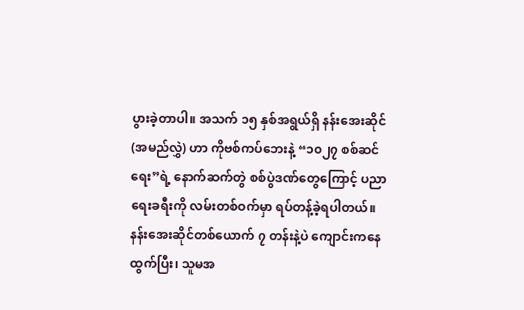ပွားခဲ့တာပါ။ အသက် ၁၅ နှစ်အရွယ်ရှိ နန်းအေးဆိုင် (အမည်လွှဲ) ဟာ ကိုဗစ်ကပ်ဘေးနဲ့ “၁၀၂၇ စစ်ဆင်ရေး”ရဲ့ နောက်ဆက်တွဲ စစ်ပွဲဒဏ်တွေကြောင့် ပညာရေးခရီးကို လမ်းတစ်ဝက်မှာ ရပ်တန့်ခဲ့ရပါတယ်။
နန်းအေးဆိုင်တစ်ယောက် ၇ တန်းနဲ့ပဲ ကျောင်းကနေထွက်ပြီး၊ သူမအ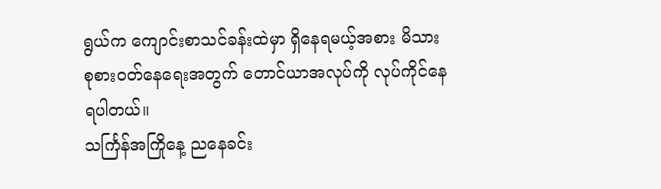ရွယ်က ကျောင်းစာသင်ခန်းထဲမှာ ရှိနေရမယ့်အစား မိသားစုစားဝတ်နေရေးအတွက် တောင်ယာအလုပ်ကို လုပ်ကိုင်နေရပါတယ်။
သင်္ကြန်အကြိုနေ့ ညနေခင်း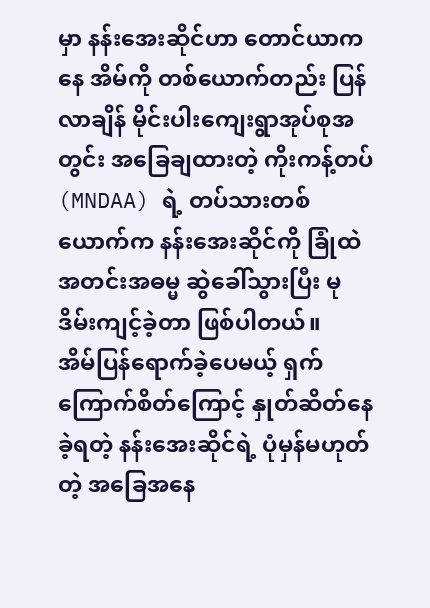မှာ နန်းအေးဆိုင်ဟာ တောင်ယာကနေ အိမ်ကို တစ်ယောက်တည်း ပြန်လာချိန် မိုင်းပါးကျေးရွာအုပ်စုအတွင်း အခြေချထားတဲ့ ကိုးကန့်တပ် (MNDAA) ရဲ့ တပ်သားတစ်ယောက်က နန်းအေးဆိုင်ကို ခြုံထဲ အတင်းအဓမ္မ ဆွဲခေါ်သွားပြီး မုဒိမ်းကျင့်ခဲ့တာ ဖြစ်ပါတယ်။
အိမ်ပြန်ရောက်ခဲ့ပေမယ့် ရှက်ကြောက်စိတ်ကြောင့် နှုတ်ဆိတ်နေခဲ့ရတဲ့ နန်းအေးဆိုင်ရဲ့ ပုံမှန်မဟုတ်တဲ့ အခြေအနေ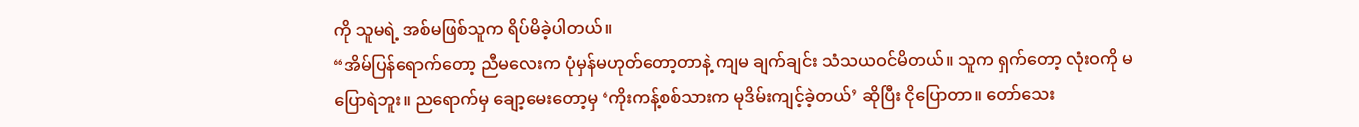ကို သူမရဲ့ အစ်မဖြစ်သူက ရိပ်မိခဲ့ပါတယ်။
“အိမ်ပြန်ရောက်တော့ ညီမလေးက ပုံမှန်မဟုတ်တော့တာနဲ့ ကျမ ချက်ချင်း သံသယဝင်မိတယ်။ သူက ရှက်တော့ လုံးဝကို မပြောရဲဘူး။ ညရောက်မှ ချော့မေးတော့မှ ‘ကိုးကန့်စစ်သားက မုဒိမ်းကျင့်ခဲ့တယ်’ ဆိုပြီး ငိုပြောတာ။ တော်သေး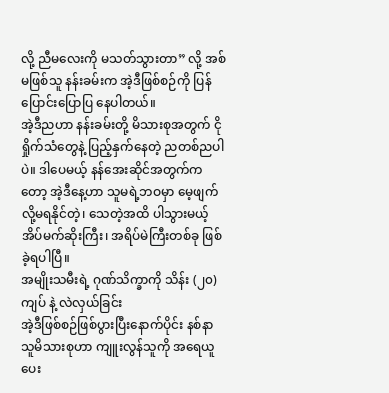လို့ ညီမလေးကို မသတ်သွားတာ” လို့ အစ်မဖြစ်သူ နန်းခမ်းက အဲ့ဒီဖြစ်စဉ်ကို ပြန်ပြောင်းပြောပြ နေပါတယ်။
အဲ့ဒီညဟာ နန်းခမ်းတို့ မိသားစုအတွက် ငိုရှိုက်သံတွေနဲ့ ပြည့်နှက်နေတဲ့ ညတစ်ညပါပဲ။ ဒါပေမယ့် နန်အေးဆိုင်အတွက်ကတော့ အဲ့ဒီနေ့ဟာ သူမရဲ့ဘဝမှာ မေ့ဖျက်လို့မရနိုင်တဲ့၊ သေတဲ့အထိ ပါသွားမယ့် အိပ်မက်ဆိုးကြီး၊ အရိပ်မဲကြီးတစ်ခု ဖြစ်ခဲ့ရပါပြီ။
အမျိုးသမီးရဲ့ ဂုဏ်သိက္ခာကို သိန်း (၂၀) ကျပ် နဲ့ လဲလှယ်ခြင်း
အဲ့ဒီဖြစ်စဉ်ဖြစ်ပွားပြီးနောက်ပိုင်း နစ်နာသူမိသားစုဟာ ကျူးလွန်သူကို အရေယူပေး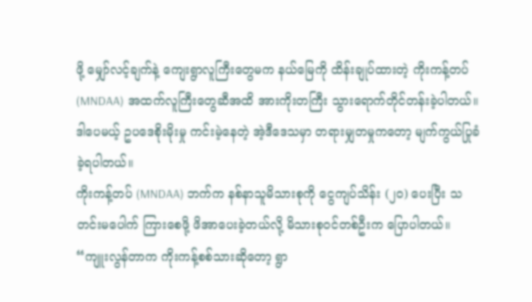ဖို့ မျှော်လင့်ချက်နဲ့ ကျေးရွာလူကြီးတွေမက နယ်မြေကို ထိန်းချုပ်ထားတဲ့ ကိုးကန့်တပ် (MNDAA) အထက်လူကြီးတွေဆီအထိ အားကိုးတကြီး သွားရောက်တိုင်တန်းခဲ့ပါတယ်။
ဒါပေမယ့် ဥပဒေစိုးမိုးမှု ကင်းမဲ့နေတဲ့ အဲ့ဒီဒေသမှာ တရားမျှတမှုကတော့ မျက်ကွယ်ပြုခံခဲ့ရပါတယ်။
ကိုးကန့်တပ် (MNDAA) ဘက်က နစ်နာသူမိသားစုကို ငွေကျပ်သိန်း (၂၀) ပေးပြီး သတင်းမပေါက် ကြားစေဖို့ ဖိအာပေးခဲ့တယ်လို့ မိသားစုဝင်တစ်ဦးက ပြောပါတယ်။
“ကျူးလွန်တာက ကိုးကန့်စစ်သားဆိုတော့ ရွာ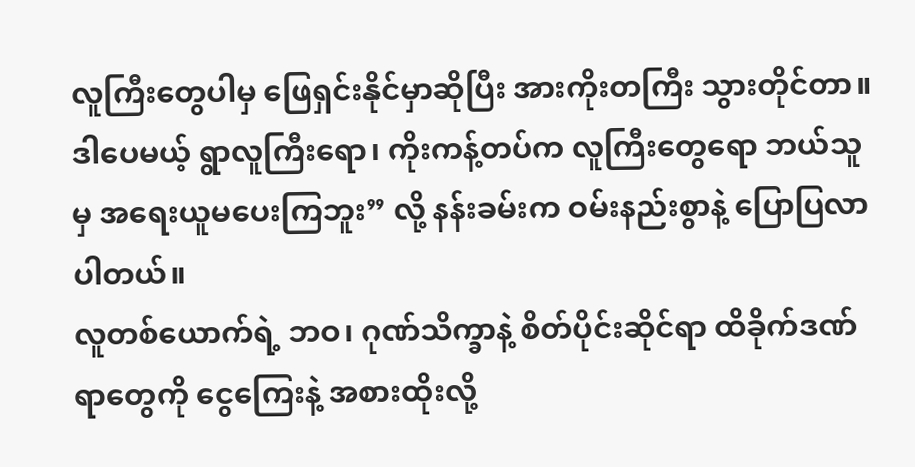လူကြီးတွေပါမှ ဖြေရှင်းနိုင်မှာဆိုပြီး အားကိုးတကြီး သွားတိုင်တာ။ ဒါပေမယ့် ရွာလူကြီးရော၊ ကိုးကန့်တပ်က လူကြီးတွေရော ဘယ်သူမှ အရေးယူမပေးကြဘူး” လို့ နန်းခမ်းက ဝမ်းနည်းစွာနဲ့ ပြောပြလာပါတယ်။
လူတစ်ယောက်ရဲ့ ဘဝ၊ ဂုဏ်သိက္ခာနဲ့ စိတ်ပိုင်းဆိုင်ရာ ထိခိုက်ဒဏ်ရာတွေကို ငွေကြေးနဲ့ အစားထိုးလို့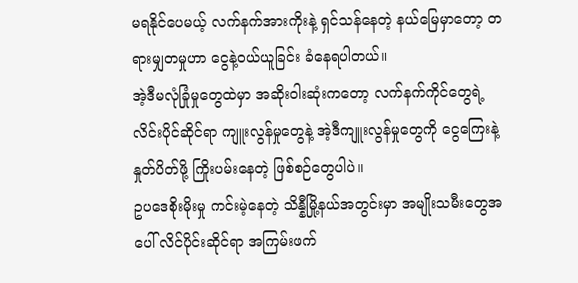မရနိုင်ပေမယ့် လက်နက်အားကိုးနဲ့ ရှင်သန်နေတဲ့ နယ်မြေမှာတော့ တရားမျှတမှုဟာ ငွေနဲ့ဝယ်ယူခြင်း ခံနေရပါတယ်။
အဲ့ဒီမလုံခြုံမှုတွေထဲမှာ အဆိုးဝါးဆုံးကတော့ လက်နက်ကိုင်တွေရဲ့ လိင်းပိုင်ဆိုင်ရာ ကျူးလွန်မှုတွေနဲ့ အဲ့ဒီကျူးလွန်မှုတွေကို ငွေကြေးနဲ့ နှုတ်ပိတ်ဖို့ ကြိုးပမ်းနေတဲ့ ဖြစ်စဉ်တွေပါပဲ။
ဥပဒေစိုးမိုးမှု ကင်းမဲ့နေတဲ့ သိန္နီမြို့နယ်အတွင်းမှာ အမျိုးသမီးတွေအပေါ် လိင်ပိုင်းဆိုင်ရာ အကြမ်းဖက်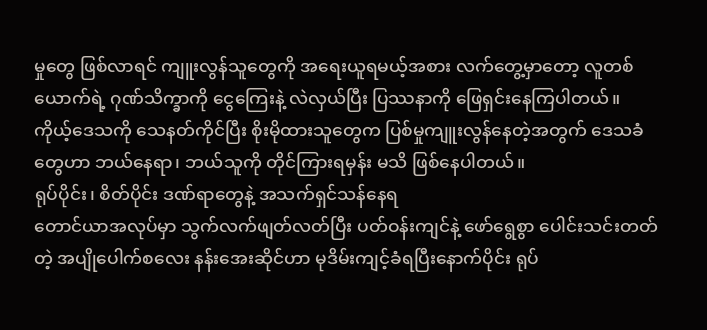မှုတွေ ဖြစ်လာရင် ကျူးလွန်သူတွေကို အရေးယူရမယ့်အစား လက်တွေ့မှာတော့ လူတစ်ယောက်ရဲ့ ဂုဏ်သိက္ခာကို ငွေကြေးနဲ့ လဲလှယ်ပြီး ပြဿနာကို ဖြေရှင်းနေကြပါတယ်။
ကိုယ့်ဒေသကို သေနတ်ကိုင်ပြီး စိုးမိုထားသူတွေက ပြစ်မှုကျူးလွန်နေတဲ့အတွက် ဒေသခံတွေဟာ ဘယ်နေရာ၊ ဘယ်သူကို တိုင်ကြားရမှန်း မသိ ဖြစ်နေပါတယ်။
ရုပ်ပိုင်း၊ စိတ်ပိုင်း ဒဏ်ရာတွေနဲ့ အသက်ရှင်သန်နေရ
တောင်ယာအလုပ်မှာ သွက်လက်ဖျတ်လတ်ပြီး ပတ်ဝန်းကျင်နဲ့ ဖော်ရွေစွာ ပေါင်းသင်းတတ်တဲ့ အပျိုပေါက်စလေး နန်းအေးဆိုင်ဟာ မုဒိမ်းကျင့်ခံရပြီးနောက်ပိုင်း ရုပ်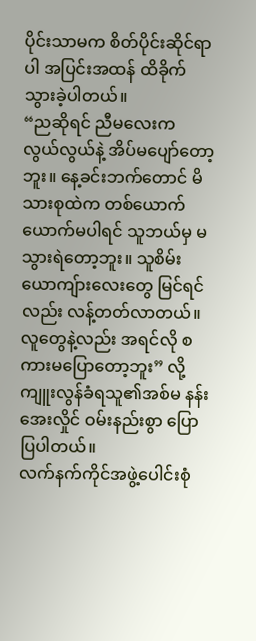ပိုင်းသာမက စိတ်ပိုင်းဆိုင်ရာပါ အပြင်းအထန် ထိခိုက်သွားခဲ့ပါတယ်။
“ညဆိုရင် ညီမလေးက လွယ်လွယ်နဲ့ အိပ်မပျော်တော့ဘူး။ နေ့ခင်းဘက်တောင် မိသားစုထဲက တစ်ယောက်ယောက်မပါရင် သူဘယ်မှ မသွားရဲတော့ဘူး။ သူစိမ်းယောကျ်ားလေးတွေ မြင်ရင်လည်း လန့်တတ်လာတယ်။ လူတွေနဲ့လည်း အရင်လို စကားမပြောတော့ဘူး” လို့ ကျူးလွန်ခံရသူ၏အစ်မ နန်းအေးလှိုင် ဝမ်းနည်းစွာ ပြောပြပါတယ်။
လက်နက်ကိုင်အဖွဲ့ပေါင်းစုံ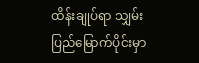ထိန်းချုပ်ရာ သျှမ်းပြည်မြောက်ပိုင်းမှာ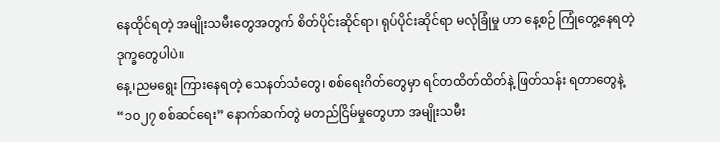နေထိုင်ရတဲ့ အမျိုးသမီးတွေအတွက် စိတ်ပိုင်းဆိုင်ရာ၊ ရုပ်ပိုင်းဆိုင်ရာ မလုံခြုံမှု ဟာ နေ့စဉ် ကြုံတွေ့နေရတဲ့ ဒုက္ခတွေပါပဲ။
နေ့၊ညမရွေး ကြားနေရတဲ့ သေနတ်သံတွေ၊ စစ်ရေးဂိတ်တွေမှာ ရင်တထိတ်ထိတ်နဲ့ ဖြတ်သန်း ရတာတွေနဲ့ “၁၀၂၇ စစ်ဆင်ရေး” နောက်ဆက်တွဲ မတည်ငြိမ်မှုတွေဟာ အမျိုးသမီး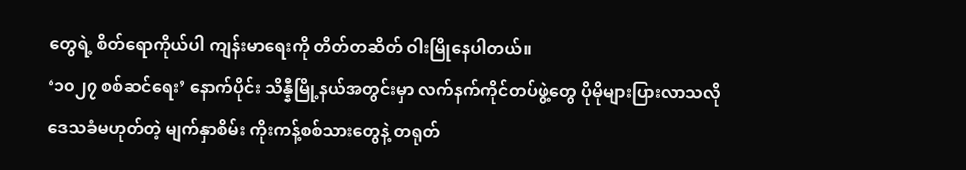တွေရဲ့ စိတ်ရောကိုယ်ပါ ကျန်းမာရေးကို တိတ်တဆိတ် ဝါးမြိုနေပါတယ်။
‘၁၀၂၇ စစ်ဆင်ရေး’ နောက်ပိုင်း သိန္နီမြို့နယ်အတွင်းမှာ လက်နက်ကိုင်တပ်ဖွဲ့တွေ ပိုမိုများပြားလာသလို ဒေသခံမဟုတ်တဲ့ မျက်နှာစိမ်း ကိုးကန့်စစ်သားတွေနဲ့ တရုတ်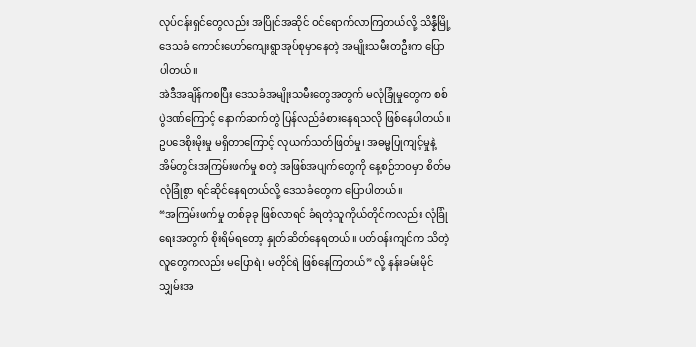လုပ်ငန်းရှင်တွေလည်း အပြိုင်အဆိုင် ဝင်ရောက်လာကြတယ်လို့ သိန္နီမြို့ဒေသခံ ကောင်းဟော်ကျေးရွာအုပ်စုမှာနေတဲ့ အမျိုးသမီးတဦးက ပြောပါတယ်။
အဲဒီအချိန်ကစပြီး ဒေသခံအမျိုးသမီးတွေအတွက် မလုံခြုံမှုတွေက စစ်ပွဲဒဏ်ကြောင့် နောက်ဆက်တွဲ ပြန်လည်ခံစားနေရသလို ဖြစ်နေပါတယ်။ ဥပဒေစိုးမိုးမှု မရှိတာကြောင့် လုယက်သတ်ဖြတ်မှု၊ အဓမ္မပြုကျင့်မှုနဲ့ အိမ်တွင်းအကြမ်းဖက်မှု စတဲ့ အဖြစ်အပျက်တွေကို နေ့စဉ်ဘဝမှာ စိတ်မလုံခြုံစွာ ရင်ဆိုင်နေရတယ်လို့ ဒေသခံတွေက ပြောပါတယ်။
“အကြမ်းဖက်မှု တစ်ခုခု ဖြစ်လာရင် ခံရတဲ့သူကိုယ်တိုင်ကလည်း လုံခြုံရေးအတွက် စိုးရိမ်ရတော့ နှုတ်ဆိတ်နေရတယ်။ ပတ်ဝန်းကျင်က သိတဲ့လူတွေကလည်း မပြောရဲ၊ မတိုင်ရဲ ဖြစ်နေကြတယ်” လို့ နန်းခမ်းမိုင် သျှမ်းအ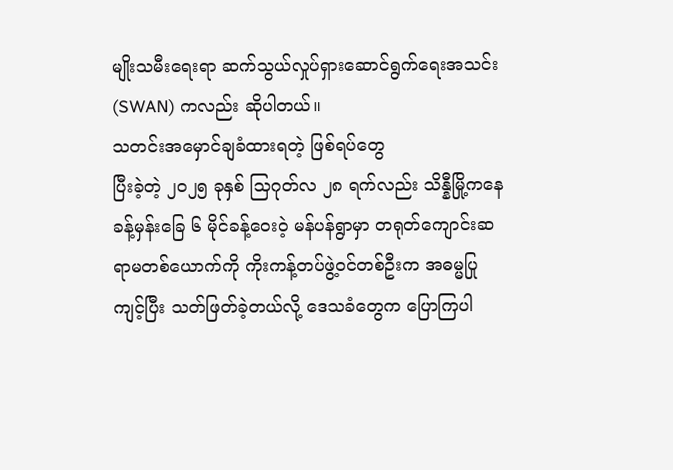မျိုးသမီးရေးရာ ဆက်သွယ်လှုပ်ရှားဆောင်ရွက်ရေးအသင်း (SWAN) ကလည်း ဆိုပါတယ်။
သတင်းအမှောင်ချခံထားရတဲ့ ဖြစ်ရပ်တွေ
ပြီးခဲ့တဲ့ ၂၀၂၅ ခုနှစ် သြဂုတ်လ ၂၈ ရက်လည်း သိန္နီမြို့ကနေ ခန့်မှန်းခြေ ၆ မိုင်ခန့်ဝေးဝဲ့ မန်ပန်ရွာမှာ တရုတ်ကျောင်းဆရာမတစ်ယောက်ကို ကိုးကန့်တပ်ဖွဲ့ဝင်တစ်ဦးက အဓမ္မပြုကျင့်ပြီး သတ်ဖြတ်ခဲ့တယ်လို့ ဒေသခံတွေက ပြောကြပါ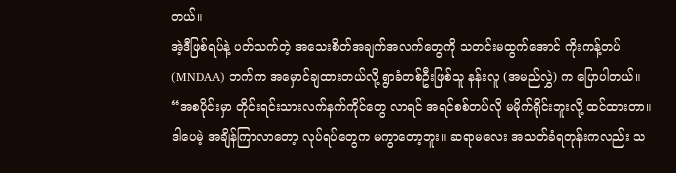တယ်။
အဲ့ဒီဖြစ်ရပ်နဲ့ ပတ်သက်တဲ့ အသေးစိတ်အချက်အလက်တွေကို သတင်းမထွက်အောင် ကိုးကန့်တပ် (MNDAA) ဘက်က အမှောင်ချထားတယ်လို့ ရွာခံတစ်ဦးဖြစ်သူ နန်းလူ (အမည်လွှဲ) က ပြောပါတယ်။
“အစပိုင်းမှာ တိုင်းရင်းသားလက်နက်ကိုင်တွေ လာရင် အရင်စစ်တပ်လို မမိုက်ရိုင်းဘူးလို့ ထင်ထားတာ။ ဒါပေမဲ့ အချိန်ကြာလာတော့ လုပ်ရပ်တွေက မကွာတော့ဘူး။ ဆရာမလေး အသတ်ခံရတုန်းကလည်း သ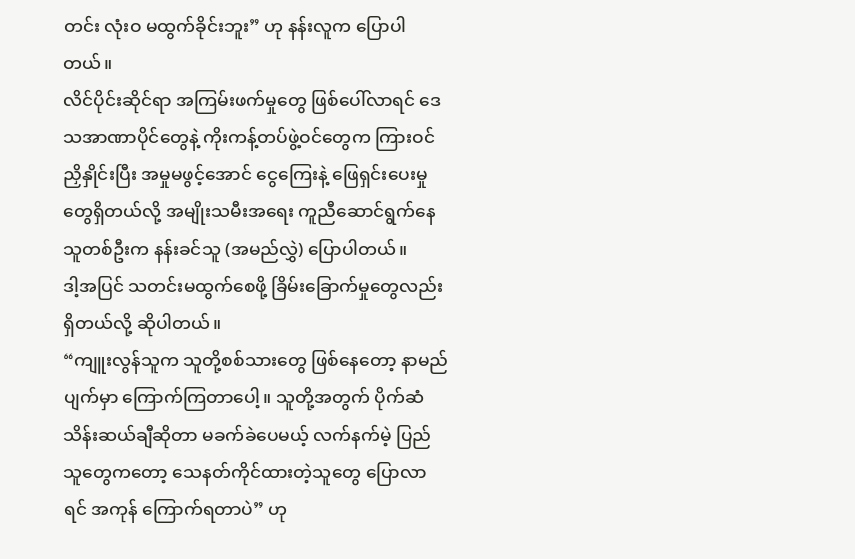တင်း လုံးဝ မထွက်ခိုင်းဘူး” ဟု နန်းလူက ပြောပါတယ်။
လိင်ပိုင်းဆိုင်ရာ အကြမ်းဖက်မှုတွေ ဖြစ်ပေါ်လာရင် ဒေသအာဏာပိုင်တွေနဲ့ ကိုးကန့်တပ်ဖွဲ့ဝင်တွေက ကြားဝင်ညှိနှိုင်းပြီး အမှုမဖွင့်အောင် ငွေကြေးနဲ့ ဖြေရှင်းပေးမှုတွေရှိတယ်လို့ အမျိုးသမီးအရေး ကူညီဆောင်ရွက်နေသူတစ်ဦးက နန်းခင်သူ (အမည်လွှဲ) ပြောပါတယ်။
ဒါ့အပြင် သတင်းမထွက်စေဖို့ ခြိမ်းခြောက်မှုတွေလည်း ရှိတယ်လို့ ဆိုပါတယ်။
“ကျူးလွန်သူက သူတို့စစ်သားတွေ ဖြစ်နေတော့ နာမည်ပျက်မှာ ကြောက်ကြတာပေါ့။ သူတို့အတွက် ပိုက်ဆံ သိန်းဆယ်ချီဆိုတာ မခက်ခဲပေမယ့် လက်နက်မဲ့ ပြည်သူတွေကတော့ သေနတ်ကိုင်ထားတဲ့သူတွေ ပြောလာရင် အကုန် ကြောက်ရတာပဲ” ဟု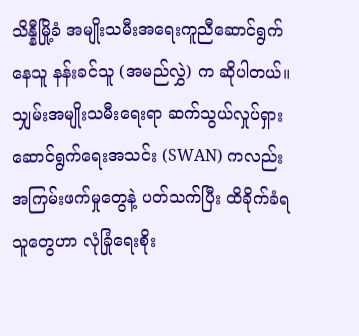သိန္နီမြို့ခံ အမျိုးသမီးအရေးကူညီဆောင်ရွက်နေသူ နန်းခင်သူ (အမည်လွှဲ) က ဆိုပါတယ်။
သျှမ်းအမျိုးသမီးရေးရာ ဆက်သွယ်လှုပ်ရှားဆောင်ရွက်ရေးအသင်း (SWAN) ကလည်း အကြမ်းဖက်မှုတွေနဲ့ ပတ်သက်ပြီး ထိခိုက်ခံရသူတွေဟာ လုံခြုံရေးစိုး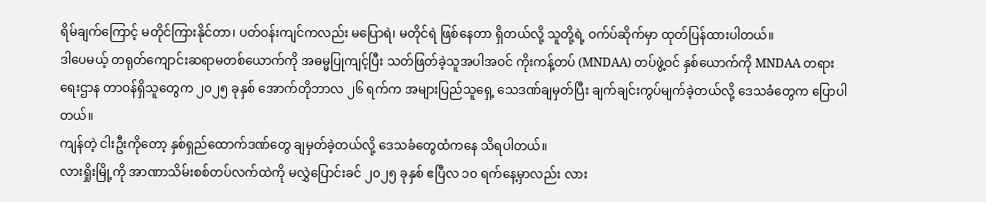ရိမ်ချက်ကြောင့် မတိုင်ကြားနိုင်တာ၊ ပတ်ဝန်းကျင်ကလည်း မပြောရဲ၊ မတိုင်ရဲ ဖြစ်နေတာ ရှိတယ်လို့ သူတို့ရဲ့ ဝက်ပ်ဆိုက်မှာ ထုတ်ပြန်ထားပါတယ်။
ဒါပေမယ့် တရုတ်ကျောင်းဆရာမတစ်ယောက်ကို အဓမ္မပြုကျင့်ပြီး သတ်ဖြတ်ခဲ့သူအပါအဝင် ကိုးကန့်တပ် (MNDAA) တပ်ဖွဲ့ဝင် နှစ်ယောက်ကို MNDAA တရားရေးဌာန တာဝန်ရှိသူတွေက ၂၀၂၅ ခုနှစ် အောက်တိုဘာလ ၂၆ ရက်က အများပြည်သူရှေ့ သေဒဏ်ချမှတ်ပြီး ချက်ချင်းကွပ်မျက်ခဲ့တယ်လို့ ဒေသခံတွေက ပြောပါတယ်။
ကျန်တဲ့ ငါးဦးကိုတော့ နှစ်ရှည်ထောက်ဒဏ်တွေ ချမှတ်ခဲ့တယ်လို့ ဒေသခံတွေထံကနေ သိရပါတယ်။
လားရှိုးမြို့ကို အာဏာသိမ်းစစ်တပ်လက်ထဲကို မလွှဲပြောင်းခင် ၂၀၂၅ ခုနှစ် ဧပြီလ ၁၀ ရက်နေ့မှာလည်း လား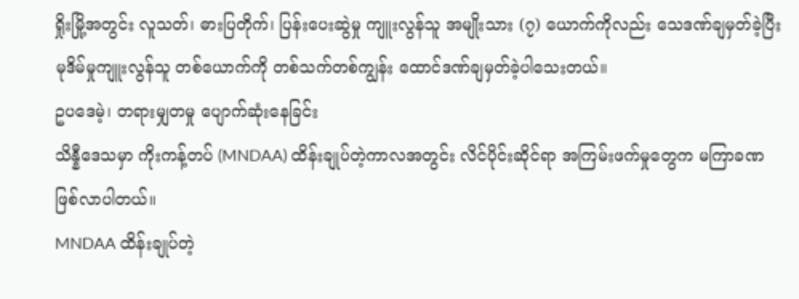ရှိုးမြို့အတွင်း လူသတ်၊ ဓားပြတိုက်၊ ပြန်းပေးဆွဲမှု ကျူးလွန်သူ အမျိုးသား (၇) ယောက်ကိုလည်း သေဒဏ်ချမှတ်ခဲ့ပြီး မုဒိမ်မှုကျူးလွန်သူ တစ်ယောက်ကို တစ်သက်တစ်ကျွန်း ထောင်ဒဏ်ချမှတ်ခဲ့ပါသေးတယ်။
ဥပဒေမဲ့၊ တရားမျှတမှု ပျောက်ဆုံးနေခြင်း
သိန္နီဒေသမှာ ကိုးကန့်တပ် (MNDAA) ထိန်းချုပ်တဲ့ကာလအတွင်း လိင်ပိုင်းဆိုင်ရာ အကြမ်းဖက်မှုတွေက မကြာခဏဖြစ်လာပါတယ်။
MNDAA ထိန်းချုပ်တဲ့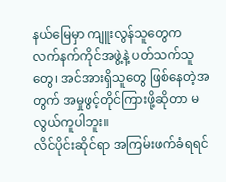နယ်မြေမှာ ကျူးလွန်သူတွေက လက်နက်ကိုင်အဖွဲ့နဲ့ ပတ်သက်သူတွေ၊ အင်အားရှိသူတွေ ဖြစ်နေတဲ့အတွက် အမှုဖွင့်တိုင်ကြားဖို့ဆိုတာ မလွယ်ကူပါဘူး။
လိင်ပိုင်းဆိုင်ရာ အကြမ်းဖက်ခံရရင်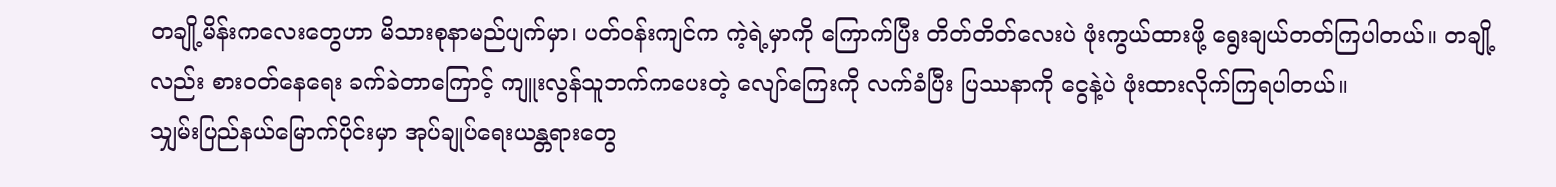တချို့မိန်းကလေးတွေဟာ မိသားစုနာမည်ပျက်မှာ၊ ပတ်ဝန်းကျင်က ကဲ့ရဲ့မှာကို ကြောက်ပြီး တိတ်တိတ်လေးပဲ ဖုံးကွယ်ထားဖို့ ရွေးချယ်တတ်ကြပါတယ်။ တချို့လည်း စားဝတ်နေရေး ခက်ခဲတာကြောင့် ကျူးလွန်သူဘက်ကပေးတဲ့ လျော်ကြေးကို လက်ခံပြီး ပြဿနာကို ငွေနဲ့ပဲ ဖုံးထားလိုက်ကြရပါတယ်။
သျှမ်းပြည်နယ်မြောက်ပိုင်းမှာ အုပ်ချုပ်ရေးယန္တရားတွေ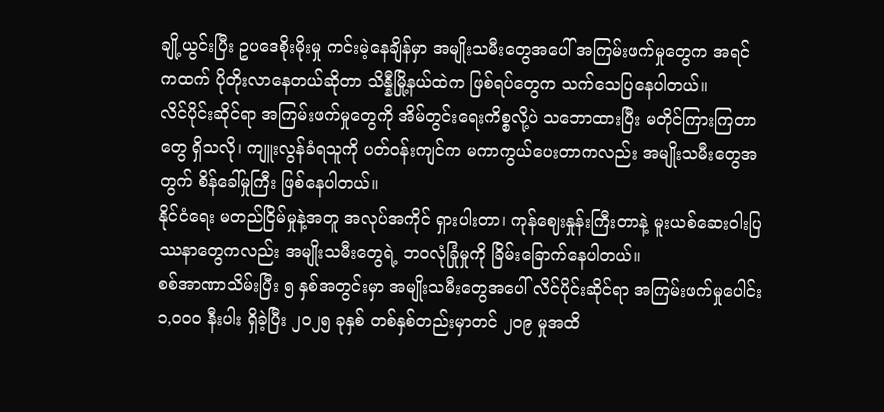ချို့ယွင်းပြီး ဥပဒေစိုးမိုးမှု ကင်းမဲ့နေချိန်မှာ အမျိုးသမီးတွေအပေါ် အကြမ်းဖက်မှုတွေက အရင်ကထက် ပိုတိုးလာနေတယ်ဆိုတာ သိန္နီမြို့နယ်ထဲက ဖြစ်ရပ်တွေက သက်သေပြနေပါတယ်။
လိင်ပိုင်းဆိုင်ရာ အကြမ်းဖက်မှုတွေကို အိမ်တွင်းရေးကိစ္စလို့ပဲ သဘောထားပြီး မတိုင်ကြားကြတာတွေ ရှိသလို၊ ကျူးလွန်ခံရသူကို ပတ်ဝန်းကျင်က မကာကွယ်ပေးတာကလည်း အမျိုးသမီးတွေအတွက် စိန်ခေါ်မှုကြီး ဖြစ်နေပါတယ်။
နိုင်ငံရေး မတည်ငြိမ်မှုနဲ့အတူ အလုပ်အကိုင် ရှားပါးတာ၊ ကုန်ဈေးနှုန်းကြီးတာနဲ့ မူးယစ်ဆေးဝါးပြဿနာတွေကလည်း အမျိုးသမီးတွေရဲ့ ဘဝလုံခြုံမှုကို ခြိမ်းခြောက်နေပါတယ်။
စစ်အာဏာသိမ်းပြီး ၅ နှစ်အတွင်းမှာ အမျိုးသမီးတွေအပေါ် လိင်ပိုင်းဆိုင်ရာ အကြမ်းဖက်မှုပေါင်း ၁,၀၀၀ နီးပါး ရှိခဲ့ပြီး ၂၀၂၅ ခုနှစ် တစ်နှစ်တည်းမှာတင် ၂၀၉ မှုအထိ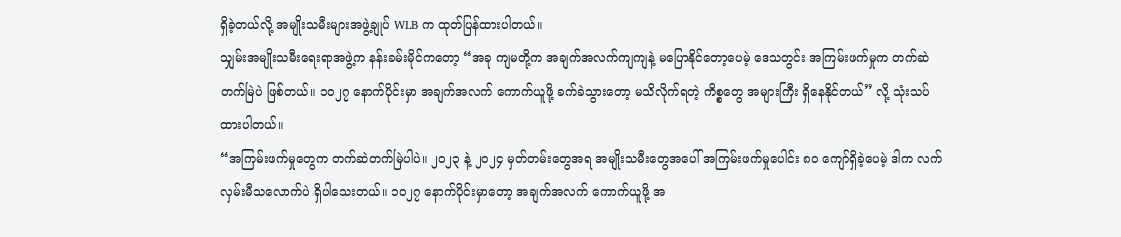ရှိခဲ့တယ်လို့ အမျိုးသမီးများအဖွဲ့ချုပ် WLB က ထုတ်ပြန်ထားပါတယ်။
သျှမ်းအမျိုးသမီးရေးရာအဖွဲ့က နန်းခမ်းမိုင်ကတော့ “အခု ကျမတို့က အချက်အလက်ကျကျနဲ့ မပြောနိုင်တော့ပေမဲ့ ဒေသတွင်း အကြမ်းဖက်မှုက တက်ဆဲတက်မြဲပဲ ဖြစ်တယ်။ ၁၀၂၇ နောက်ပိုင်းမှာ အချက်အလက် ကောက်ယူဖို့ ခက်ခဲသွားတော့ မသိလိုက်ရတဲ့ ကိစ္စတွေ အများကြီး ရှိနေနိုင်တယ်” လို့ သုံးသပ်ထားပါတယ်။
“အကြမ်းဖက်မှုတွေက တက်ဆဲတက်မြဲပါပဲ။ ၂၀၂၃ နဲ့ ၂၀၂၄ မှတ်တမ်းတွေအရ အမျိုးသမီးတွေအပေါ် အကြမ်းဖက်မှုပေါင်း ၈၀ ကျော်ရှိခဲ့ပေမဲ့ ဒါက လက်လှမ်းမီသလောက်ပဲ ရှိပါသေးတယ်။ ၁၀၂၇ နောက်ပိုင်းမှာတော့ အချက်အလက် ကောက်ယူဖို့ အ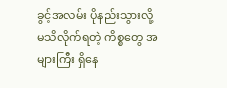ခွင့်အလမ်း ပိုနည်းသွားလို့ မသိလိုက်ရတဲ့ ကိစ္စတွေ အများကြီး ရှိနေ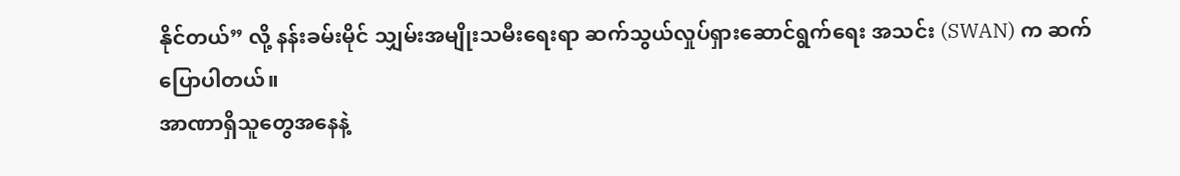နိုင်တယ်” လို့ နန်းခမ်းမိုင် သျှမ်းအမျိုးသမီးရေးရာ ဆက်သွယ်လှုပ်ရှားဆောင်ရွက်ရေး အသင်း (SWAN) က ဆက်ပြောပါတယ်။
အာဏာရှိသူတွေအနေနဲ့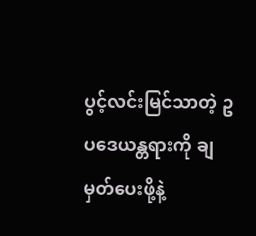ပွင့်လင်းမြင်သာတဲ့ ဥပဒေယန္တရားကို ချမှတ်ပေးဖို့နဲ့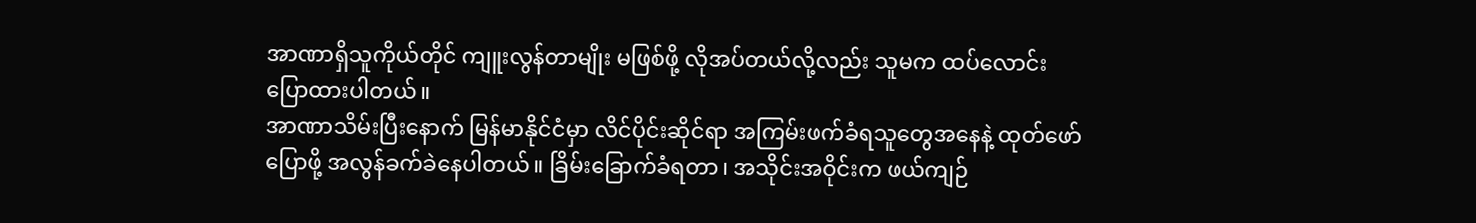အာဏာရှိသူကိုယ်တိုင် ကျူးလွန်တာမျိုး မဖြစ်ဖို့ လိုအပ်တယ်လို့လည်း သူမက ထပ်လောင်းပြောထားပါတယ်။
အာဏာသိမ်းပြီးနောက် မြန်မာနိုင်ငံမှာ လိင်ပိုင်းဆိုင်ရာ အကြမ်းဖက်ခံရသူတွေအနေနဲ့ ထုတ်ဖော်ပြောဖို့ အလွန်ခက်ခဲနေပါတယ်။ ခြိမ်းခြောက်ခံရတာ၊ အသိုင်းအဝိုင်းက ဖယ်ကျဉ်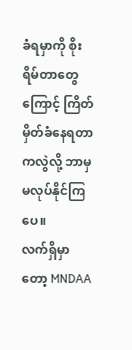ခံရမှာကို စိုးရိမ်တာတွေကြောင့် ကြိတ်မှိတ်ခံနေရတာကလွဲလို့ ဘာမှမလုပ်နိုင်ကြပေ။
လက်ရှိမှာတော့ MNDAA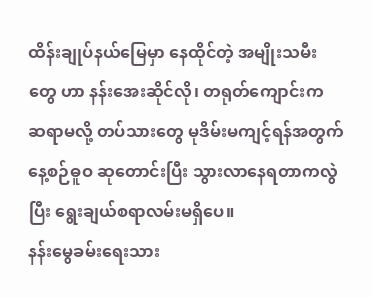ထိန်းချုပ်နယ်မြေမှာ နေထိုင်တဲ့ အမျိုးသမီးတွေ ဟာ နန်းအေးဆိုင်လို၊ တရုတ်ကျောင်းက ဆရာမလို့ တပ်သားတွေ မုဒိမ်းမကျင့်ရန်အတွက် နေ့စဉ်ဓူဝ ဆုတောင်းပြီး သွားလာနေရတာကလွဲပြီး ရွေးချယ်စရာလမ်းမရှိပေ။
နန်းမွေခမ်းရေးသား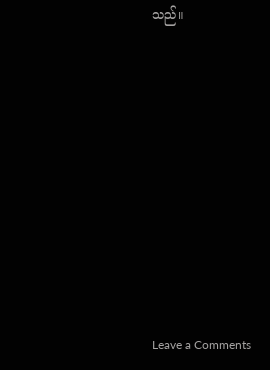သည်။












Leave a Comments